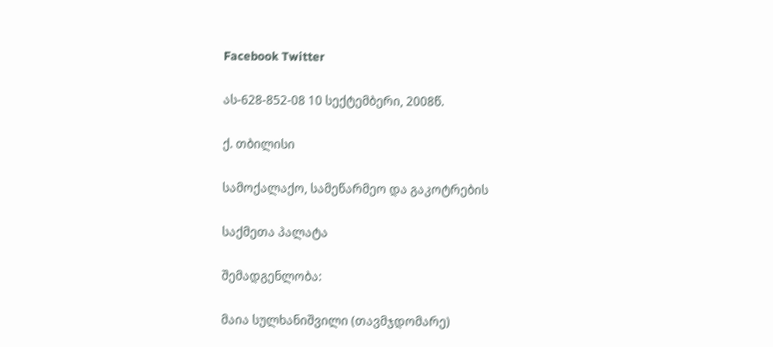Facebook Twitter

ას-628-852-08 10 სექტემბერი, 2008წ.

ქ. თბილისი

სამოქალაქო, სამეწარმეო და გაკოტრების

საქმეთა პალატა

შემადგენლობა:

მაია სულხანიშვილი (თავმჯდომარე)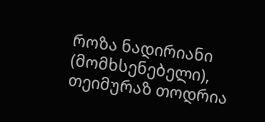როზა ნადირიანი (მომხსენებელი), თეიმურაზ თოდრია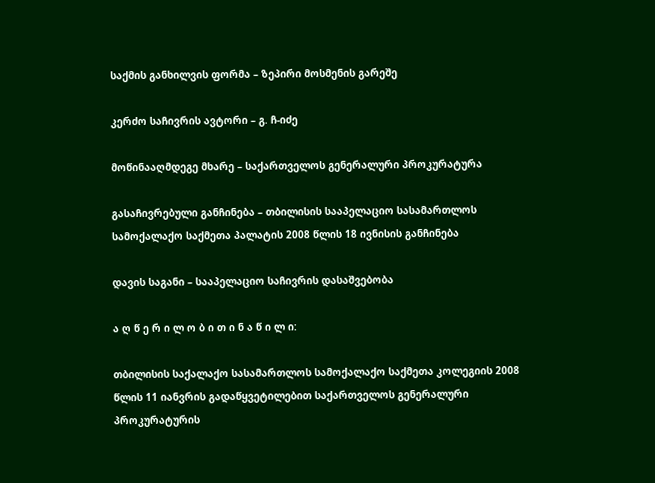საქმის განხილვის ფორმა – ზეპირი მოსმენის გარეშე

კერძო საჩივრის ავტორი – გ. ჩ-იძე

მოწინააღმდეგე მხარე – საქართველოს გენერალური პროკურატურა

გასაჩივრებული განჩინება – თბილისის სააპელაციო სასამართლოს სამოქალაქო საქმეთა პალატის 2008 წლის 18 ივნისის განჩინება

დავის საგანი – სააპელაციო საჩივრის დასაშვებობა

ა ღ წ ე რ ი ლ ო ბ ი თ ი ნ ა წ ი ლ ი:

თბილისის საქალაქო სასამართლოს სამოქალაქო საქმეთა კოლეგიის 2008 წლის 11 იანვრის გადაწყვეტილებით საქართველოს გენერალური პროკურატურის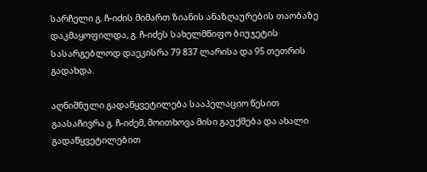სარჩელი გ. ჩ-იძის მიმართ ზიანის ანაზღაურების თაობაზე დაკმაყოფილდა, გ. ჩ-იძეს სახელმწიფო ბიუჯეტის სასარგებლოდ დაეკისრა 79 837 ლარისა და 95 თეთრის გადახდა.

აღნიშნული გადაწყვეტილება სააპელაციო წესით გაასაჩივრა გ. ჩ-იძემ, მოითხოვა მისი გაუქმება და ახალი გადაწყვეტილებით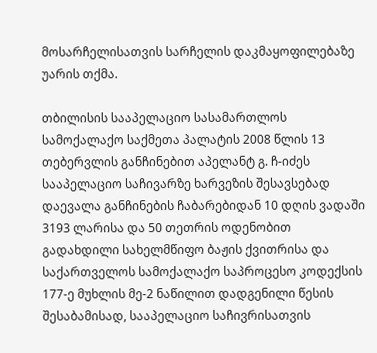მოსარჩელისათვის სარჩელის დაკმაყოფილებაზე უარის თქმა.

თბილისის სააპელაციო სასამართლოს სამოქალაქო საქმეთა პალატის 2008 წლის 13 თებერვლის განჩინებით აპელანტ გ. ჩ-იძეს სააპელაციო საჩივარზე ხარვეზის შესავსებად დაევალა განჩინების ჩაბარებიდან 10 დღის ვადაში 3193 ლარისა და 50 თეთრის ოდენობით გადახდილი სახელმწიფო ბაჟის ქვითრისა და საქართველოს სამოქალაქო საპროცესო კოდექსის 177-ე მუხლის მე-2 ნაწილით დადგენილი წესის შესაბამისად, სააპელაციო საჩივრისათვის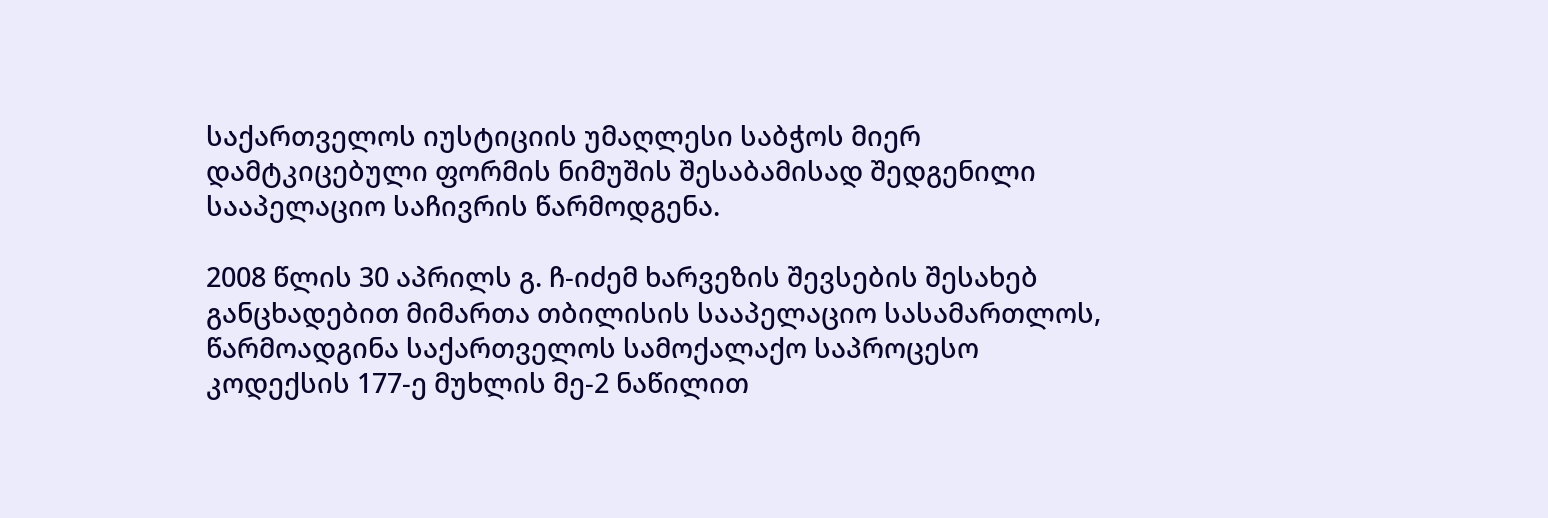საქართველოს იუსტიციის უმაღლესი საბჭოს მიერ დამტკიცებული ფორმის ნიმუშის შესაბამისად შედგენილი სააპელაციო საჩივრის წარმოდგენა.

2008 წლის 30 აპრილს გ. ჩ-იძემ ხარვეზის შევსების შესახებ განცხადებით მიმართა თბილისის სააპელაციო სასამართლოს, წარმოადგინა საქართველოს სამოქალაქო საპროცესო კოდექსის 177-ე მუხლის მე-2 ნაწილით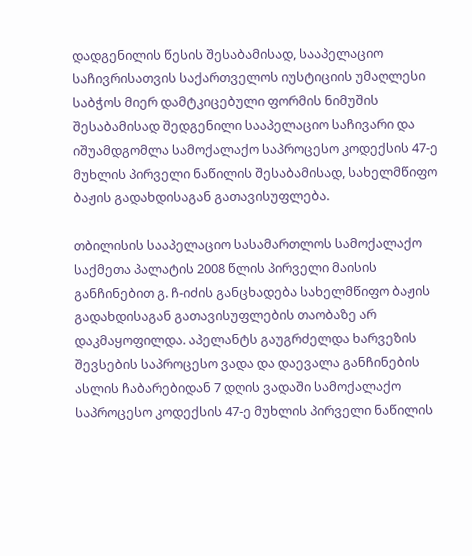დადგენილის წესის შესაბამისად, სააპელაციო საჩივრისათვის საქართველოს იუსტიციის უმაღლესი საბჭოს მიერ დამტკიცებული ფორმის ნიმუშის შესაბამისად შედგენილი სააპელაციო საჩივარი და იშუამდგომლა სამოქალაქო საპროცესო კოდექსის 47-ე მუხლის პირველი ნაწილის შესაბამისად, სახელმწიფო ბაჟის გადახდისაგან გათავისუფლება.

თბილისის სააპელაციო სასამართლოს სამოქალაქო საქმეთა პალატის 2008 წლის პირველი მაისის განჩინებით გ. ჩ-იძის განცხადება სახელმწიფო ბაჟის გადახდისაგან გათავისუფლების თაობაზე არ დაკმაყოფილდა. აპელანტს გაუგრძელდა ხარვეზის შევსების საპროცესო ვადა და დაევალა განჩინების ასლის ჩაბარებიდან 7 დღის ვადაში სამოქალაქო საპროცესო კოდექსის 47-ე მუხლის პირველი ნაწილის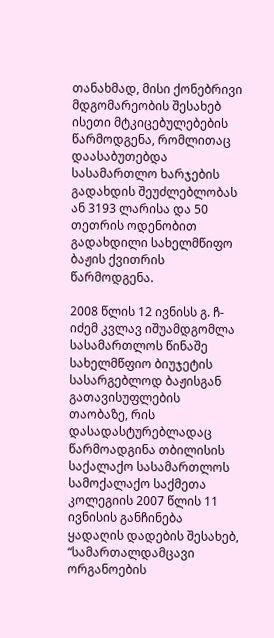თანახმად, მისი ქონებრივი მდგომარეობის შესახებ ისეთი მტკიცებულებების წარმოდგენა, რომლითაც დაასაბუთებდა სასამართლო ხარჯების გადახდის შეუძლებლობას ან 3193 ლარისა და 50 თეთრის ოდენობით გადახდილი სახელმწიფო ბაჟის ქვითრის წარმოდგენა.

2008 წლის 12 ივნისს გ. ჩ-იძემ კვლავ იშუამდგომლა სასამართლოს წინაშე სახელმწფიო ბიუჯეტის სასარგებლოდ ბაჟისგან გათავისუფლების თაობაზე, რის დასადასტურებლადაც წარმოადგინა თბილისის საქალაქო სასამართლოს სამოქალაქო საქმეთა კოლეგიის 2007 წლის 11 ივნისის განჩინება ყადაღის დადების შესახებ, “სამართალდამცავი ორგანოების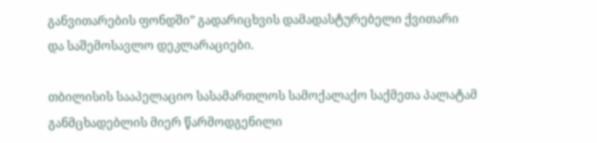განვითარების ფონდში” გადარიცხვის დამადასტურებელი ქვითარი და საშემოსავლო დეკლარაციები.

თბილისის სააპელაციო სასამართლოს სამოქალაქო საქმეთა პალატამ განმცხადებლის მიერ წარმოდგენილი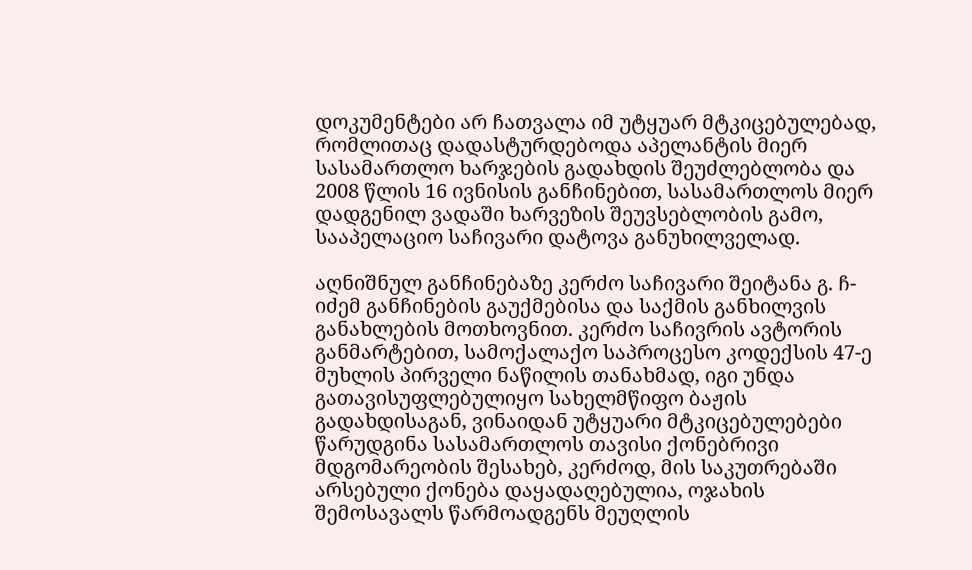დოკუმენტები არ ჩათვალა იმ უტყუარ მტკიცებულებად, რომლითაც დადასტურდებოდა აპელანტის მიერ სასამართლო ხარჯების გადახდის შეუძლებლობა და 2008 წლის 16 ივნისის განჩინებით, სასამართლოს მიერ დადგენილ ვადაში ხარვეზის შეუვსებლობის გამო, სააპელაციო საჩივარი დატოვა განუხილველად.

აღნიშნულ განჩინებაზე კერძო საჩივარი შეიტანა გ. ჩ-იძემ განჩინების გაუქმებისა და საქმის განხილვის განახლების მოთხოვნით. კერძო საჩივრის ავტორის განმარტებით, სამოქალაქო საპროცესო კოდექსის 47-ე მუხლის პირველი ნაწილის თანახმად, იგი უნდა გათავისუფლებულიყო სახელმწიფო ბაჟის გადახდისაგან, ვინაიდან უტყუარი მტკიცებულებები წარუდგინა სასამართლოს თავისი ქონებრივი მდგომარეობის შესახებ, კერძოდ, მის საკუთრებაში არსებული ქონება დაყადაღებულია, ოჯახის შემოსავალს წარმოადგენს მეუღლის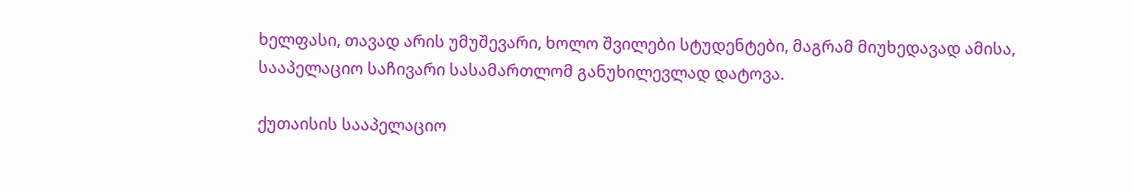ხელფასი, თავად არის უმუშევარი, ხოლო შვილები სტუდენტები, მაგრამ მიუხედავად ამისა, სააპელაციო საჩივარი სასამართლომ განუხილევლად დატოვა.

ქუთაისის სააპელაციო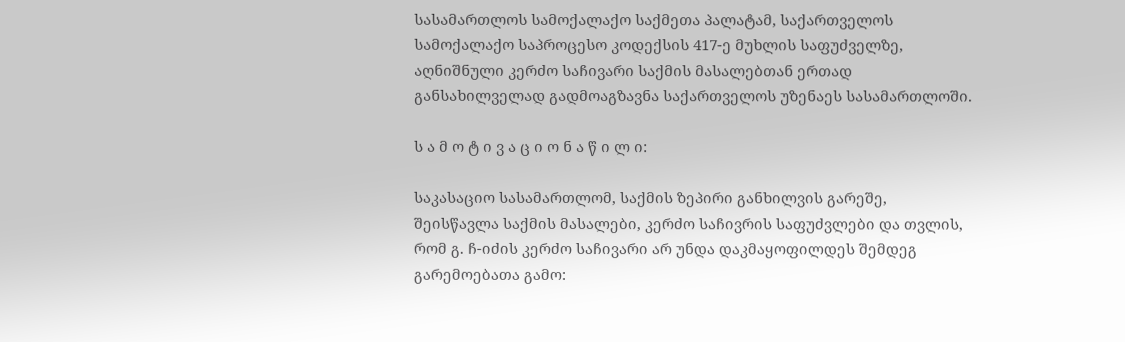სასამართლოს სამოქალაქო საქმეთა პალატამ, საქართველოს სამოქალაქო საპროცესო კოდექსის 417-ე მუხლის საფუძველზე, აღნიშნული კერძო საჩივარი საქმის მასალებთან ერთად განსახილველად გადმოაგზავნა საქართველოს უზენაეს სასამართლოში.

ს ა მ ო ტ ი ვ ა ც ი ო ნ ა წ ი ლ ი:

საკასაციო სასამართლომ, საქმის ზეპირი განხილვის გარეშე, შეისწავლა საქმის მასალები, კერძო საჩივრის საფუძვლები და თვლის, რომ გ. ჩ-იძის კერძო საჩივარი არ უნდა დაკმაყოფილდეს შემდეგ გარემოებათა გამო: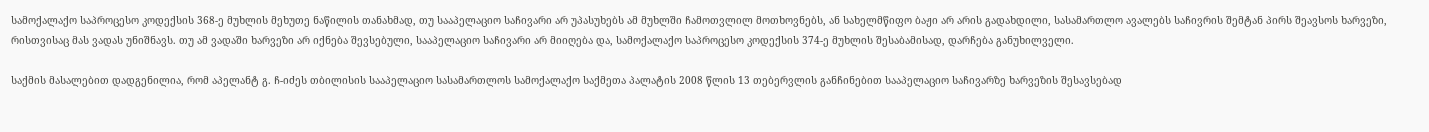სამოქალაქო საპროცესო კოდექსის 368-ე მუხლის მეხუთე ნაწილის თანახმად, თუ სააპელაციო საჩივარი არ უპასუხებს ამ მუხლში ჩამოთვლილ მოთხოვნებს, ან სახელმწიფო ბაჟი არ არის გადახდილი, სასამართლო ავალებს საჩივრის შემტან პირს შეავსოს ხარვეზი, რისთვისაც მას ვადას უნიშნავს. თუ ამ ვადაში ხარვეზი არ იქნება შევსებული, სააპელაციო საჩივარი არ მიიღება და, სამოქალაქო საპროცესო კოდექსის 374-ე მუხლის შესაბამისად, დარჩება განუხილველი.

საქმის მასალებით დადგენილია, რომ აპელანტ გ. ჩ-იძეს თბილისის სააპელაციო სასამართლოს სამოქალაქო საქმეთა პალატის 2008 წლის 13 თებერვლის განჩინებით სააპელაციო საჩივარზე ხარვეზის შესავსებად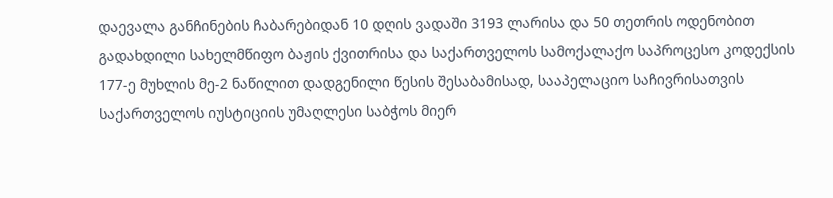დაევალა განჩინების ჩაბარებიდან 10 დღის ვადაში 3193 ლარისა და 50 თეთრის ოდენობით გადახდილი სახელმწიფო ბაჟის ქვითრისა და საქართველოს სამოქალაქო საპროცესო კოდექსის 177-ე მუხლის მე-2 ნაწილით დადგენილი წესის შესაბამისად, სააპელაციო საჩივრისათვის საქართველოს იუსტიციის უმაღლესი საბჭოს მიერ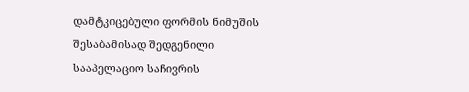დამტკიცებული ფორმის ნიმუშის შესაბამისად შედგენილი სააპელაციო საჩივრის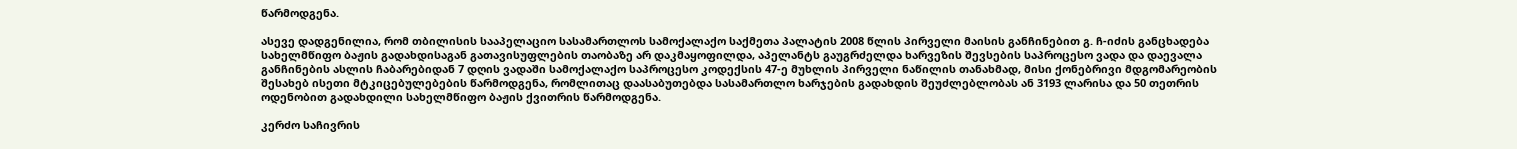წარმოდგენა.

ასევე დადგენილია, რომ თბილისის სააპელაციო სასამართლოს სამოქალაქო საქმეთა პალატის 2008 წლის პირველი მაისის განჩინებით გ. ჩ-იძის განცხადება სახელმწიფო ბაჟის გადახდისაგან გათავისუფლების თაობაზე არ დაკმაყოფილდა, აპელანტს გაუგრძელდა ხარვეზის შევსების საპროცესო ვადა და დაევალა განჩინების ასლის ჩაბარებიდან 7 დღის ვადაში სამოქალაქო საპროცესო კოდექსის 47-ე მუხლის პირველი ნაწილის თანახმად, მისი ქონებრივი მდგომარეობის შესახებ ისეთი მტკიცებულებების წარმოდგენა, რომლითაც დაასაბუთებდა სასამართლო ხარჯების გადახდის შეუძლებლობას ან 3193 ლარისა და 50 თეთრის ოდენობით გადახდილი სახელმწიფო ბაჟის ქვითრის წარმოდგენა.

კერძო საჩივრის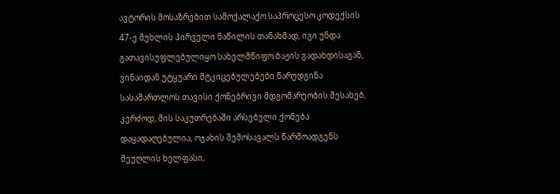ავტორის მოსაზრებით სამოქალაქო საპროცესო კოდექსის 47-ე მუხლის პირველი ნაწილის თანახმად, იგი უნდა გათავისუფლებულიყო სახელმწიფო ბაჟის გადახდისაგან, ვინაიდან უტყუარი მტკიცებულებები წარუდგინა სასამართლოს თავისი ქონებრივი მდგომარეობის შესახებ, კერძოდ, მის საკუთრებაში არსებული ქონება დაყადაღებულია, ოჯახის შემოსავალს წარმოადგენს მეუღლის ხელფასი,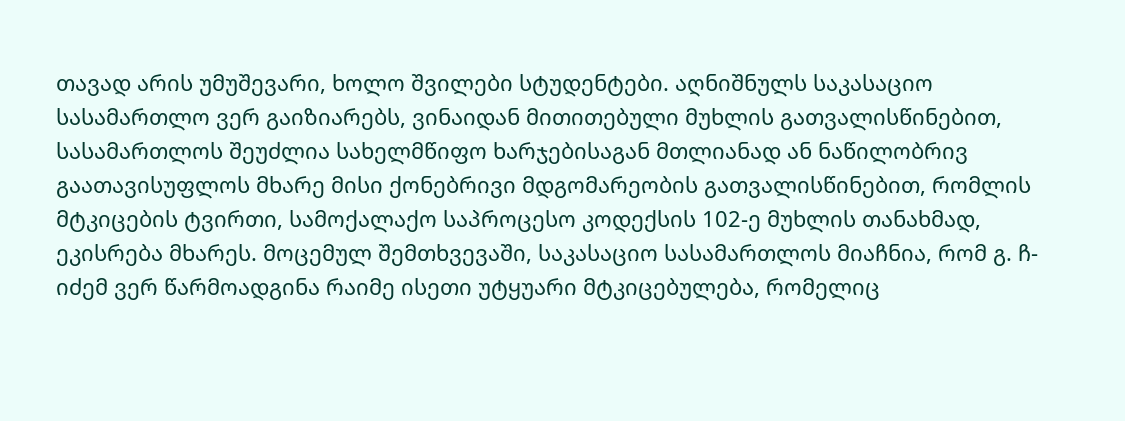თავად არის უმუშევარი, ხოლო შვილები სტუდენტები. აღნიშნულს საკასაციო სასამართლო ვერ გაიზიარებს, ვინაიდან მითითებული მუხლის გათვალისწინებით, სასამართლოს შეუძლია სახელმწიფო ხარჯებისაგან მთლიანად ან ნაწილობრივ გაათავისუფლოს მხარე მისი ქონებრივი მდგომარეობის გათვალისწინებით, რომლის მტკიცების ტვირთი, სამოქალაქო საპროცესო კოდექსის 102-ე მუხლის თანახმად, ეკისრება მხარეს. მოცემულ შემთხვევაში, საკასაციო სასამართლოს მიაჩნია, რომ გ. ჩ-იძემ ვერ წარმოადგინა რაიმე ისეთი უტყუარი მტკიცებულება, რომელიც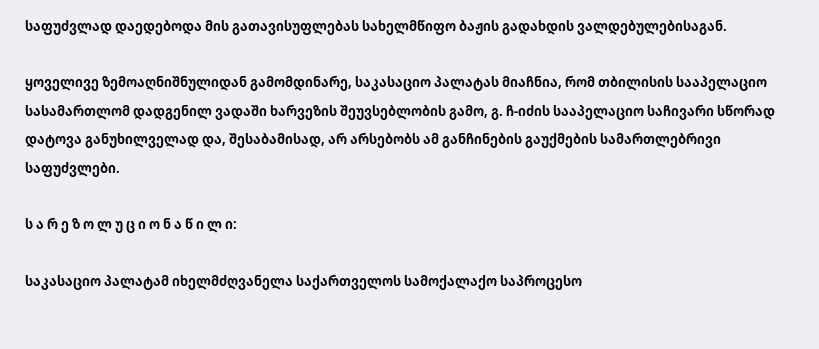საფუძვლად დაედებოდა მის გათავისუფლებას სახელმწიფო ბაჟის გადახდის ვალდებულებისაგან.

ყოველივე ზემოაღნიშნულიდან გამომდინარე, საკასაციო პალატას მიაჩნია, რომ თბილისის სააპელაციო სასამართლომ დადგენილ ვადაში ხარვეზის შეუვსებლობის გამო, გ. ჩ-იძის სააპელაციო საჩივარი სწორად დატოვა განუხილველად და, შესაბამისად, არ არსებობს ამ განჩინების გაუქმების სამართლებრივი საფუძვლები.

ს ა რ ე ზ ო ლ უ ც ი ო ნ ა წ ი ლ ი:

საკასაციო პალატამ იხელმძღვანელა საქართველოს სამოქალაქო საპროცესო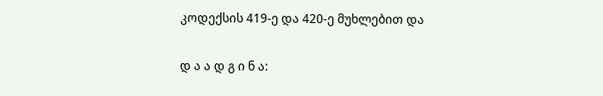კოდექსის 419-ე და 420-ე მუხლებით და

დ ა ა დ გ ი ნ ა: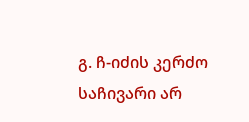გ. ჩ-იძის კერძო საჩივარი არ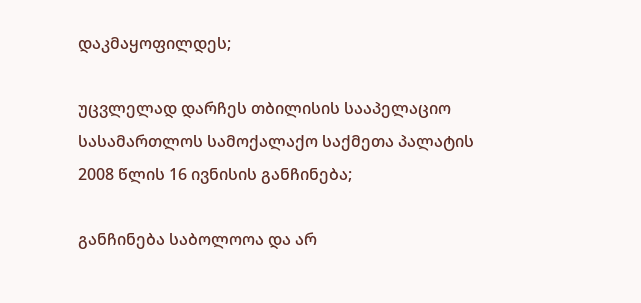დაკმაყოფილდეს;

უცვლელად დარჩეს თბილისის სააპელაციო სასამართლოს სამოქალაქო საქმეთა პალატის 2008 წლის 16 ივნისის განჩინება;

განჩინება საბოლოოა და არ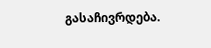გასაჩივრდება.